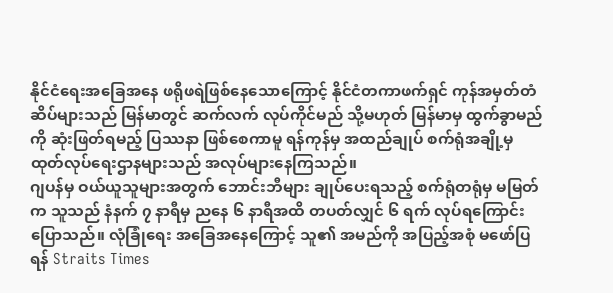နိုင်ငံရေးအခြေအနေ ဖရိုဖရဲဖြစ်နေသောကြောင့် နိုင်ငံတကာဖက်ရှင် ကုန်အမှတ်တံဆိပ်များသည် မြန်မာတွင် ဆက်လက် လုပ်ကိုင်မည် သို့မဟုတ် မြန်မာမှ ထွက်ခွာမည်ကို ဆုံးဖြတ်ရမည့် ပြဿနာ ဖြစ်စေကာမူ ရန်ကုန်မှ အထည်ချုပ် စက်ရုံအချို့မှ ထုတ်လုပ်ရေးဌာနများသည် အလုပ်များနေကြသည်။
ဂျပန်မှ ဝယ်ယူသူများအတွက် ဘောင်းဘီများ ချုပ်ပေးရသည့် စက်ရုံတရုံမှ မမြတ်က သူသည် နံနက် ၇ နာရီမှ ညနေ ၆ နာရီအထိ တပတ်လျှင် ၆ ရက် လုပ်ရကြောင်း ပြောသည်။ လုံခြုံရေး အခြေအနေကြောင့် သူ၏ အမည်ကို အပြည့်အစုံ မဖော်ပြရန် Straits Times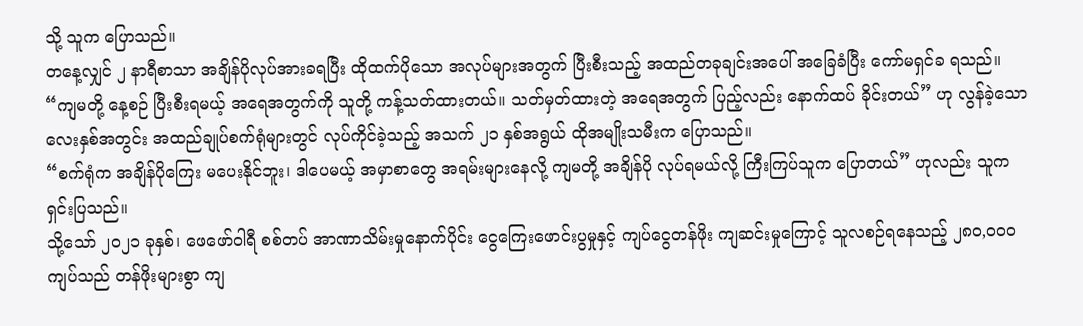သို့ သူက ပြောသည်။
တနေ့လျှင် ၂ နာရီစာသာ အချိန်ပိုလုပ်အားခရပြီး ထိုထက်ပိုသော အလုပ်များအတွက် ပြီးစီးသည့် အထည်တခုချင်းအပေါ် အခြေခံပြီး ကော်မရှင်ခ ရသည်။
“ကျမတို့ နေ့စဉ် ပြီးစီးရမယ့် အရေအတွက်ကို သူတို့ ကန့်သတ်ထားတယ်။ သတ်မှတ်ထားတဲ့ အရေအတွက် ပြည့်လည်း နောက်ထပ် ခိုင်းတယ်” ဟု လွန်ခဲ့သော လေးနှစ်အတွင်း အထည်ချုပ်စက်ရုံများတွင် လုပ်ကိုင်ခဲ့သည့် အသက် ၂၁ နှစ်အရွယ် ထိုအမျိုးသမီးက ပြောသည်။
“စက်ရုံက အချိန်ပိုကြေး မပေးနိုင်ဘူး၊ ဒါပေမယ့် အမှာစာတွေ အရမ်းများနေလို့ ကျမတို့ အချိန်ပို လုပ်ရမယ်လို့ ကြီးကြပ်သူက ပြောတယ်” ဟုလည်း သူက ရှင်းပြသည်။
သို့သော် ၂၀၂၁ ခုနှစ်၊ ဖေဖော်ဝါရီ စစ်တပ် အာဏာသိမ်းမှုနောက်ပိုင်း ငွေကြေးဖောင်းပွမှုနှင့် ကျပ်ငွေတန်ဖိုး ကျဆင်းမှုကြောင့် သူလစဉ်ရနေသည့် ၂၈၀,၀၀၀ ကျပ်သည် တန်ဖိုးများစွာ ကျ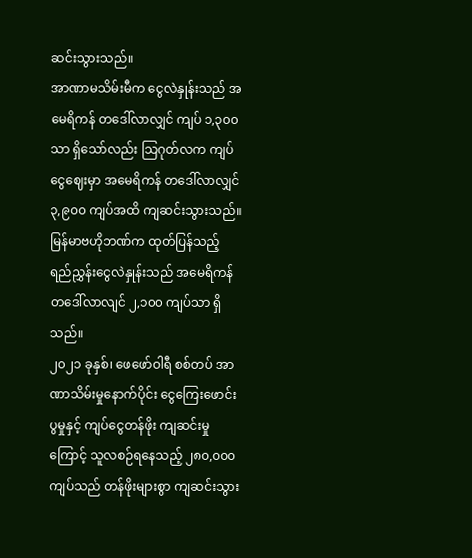ဆင်းသွားသည်။
အာဏာမသိမ်းမီက ငွေလဲနှုန်းသည် အမေရိကန် တဒေါ်လာလျှင် ကျပ် ၁,၃၀၀ သာ ရှိသော်လည်း သြဂုတ်လက ကျပ်ငွေဈေးမှာ အမေရိကန် တဒေါ်လာလျှင် ၃,၉၀၀ ကျပ်အထိ ကျဆင်းသွားသည်။ မြန်မာဗဟိုဘဏ်က ထုတ်ပြန်သည့် ရည်ညွှန်းငွေလဲနှုန်းသည် အမေရိကန် တဒေါ်လာလျင် ၂,၁၀၀ ကျပ်သာ ရှိသည်။
၂၀၂၁ ခုနှစ်၊ ဖေဖော်ဝါရီ စစ်တပ် အာဏာသိမ်းမှုနောက်ပိုင်း ငွေကြေးဖောင်းပွမှုနှင့် ကျပ်ငွေတန်ဖိုး ကျဆင်းမှုကြောင့် သူလစဉ်ရနေသည့် ၂၈၀,၀၀၀ ကျပ်သည် တန်ဖိုးများစွာ ကျဆင်းသွား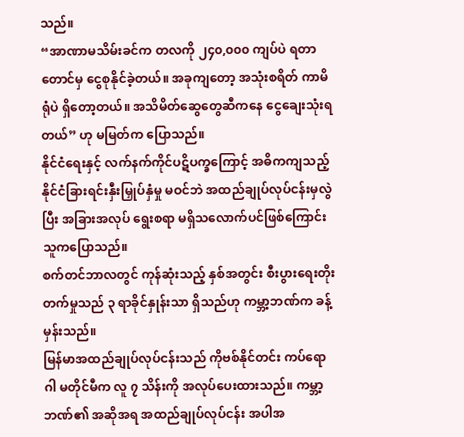သည်။
“အာဏာမသိမ်းခင်က တလကို ၂၄၀,၀၀၀ ကျပ်ပဲ ရတာတောင်မှ ငွေစုနိုင်ခဲ့တယ်။ အခုကျတော့ အသုံးစရိတ် ကာမိရုံပဲ ရှိတော့တယ်။ အသိမိတ်ဆွေတွေဆီကနေ ငွေချေးသုံးရတယ်” ဟု မမြတ်က ပြောသည်။
နိုင်ငံရေးနှင့် လက်နက်ကိုင်ပဋိပက္ခကြောင့် အဓိကကျသည့် နိုင်ငံခြားရင်းနှီးမြှုပ်နှံမှု မဝင်ဘဲ အထည်ချုပ်လုပ်ငန်းမှလွဲပြီး အခြားအလုပ် ရွေးစရာ မရှိသလောက်ပင်ဖြစ်ကြောင်း သူကပြောသည်။
စက်တင်ဘာလတွင် ကုန်ဆုံးသည့် နှစ်အတွင်း စီးပွားရေးတိုးတက်မှုသည် ၃ ရာခိုင်နှုန်းသာ ရှိသည်ဟု ကမ္ဘာ့ဘဏ်က ခန့်မှန်းသည်။
မြန်မာအထည်ချုပ်လုပ်ငန်းသည် ကိုဗစ်နိုင်တင်း ကပ်ရောဂါ မတိုင်မီက လူ ၇ သိန်းကို အလုပ်ပေးထားသည်။ ကမ္ဘာ့ဘဏ်၏ အဆိုအရ အထည်ချုပ်လုပ်ငန်း အပါအ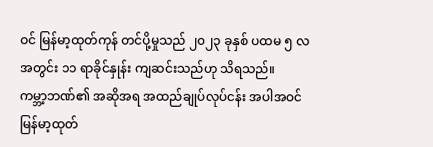ဝင် မြန်မာ့ထုတ်ကုန် တင်ပို့မှုသည် ၂၀၂၃ ခုနှစ် ပထမ ၅ လအတွင်း ၁၁ ရာခိုင်နှုန်း ကျဆင်းသည်ဟု သိရသည်။
ကမ္ဘာ့ဘဏ်၏ အဆိုအရ အထည်ချုပ်လုပ်ငန်း အပါအဝင် မြန်မာ့ထုတ်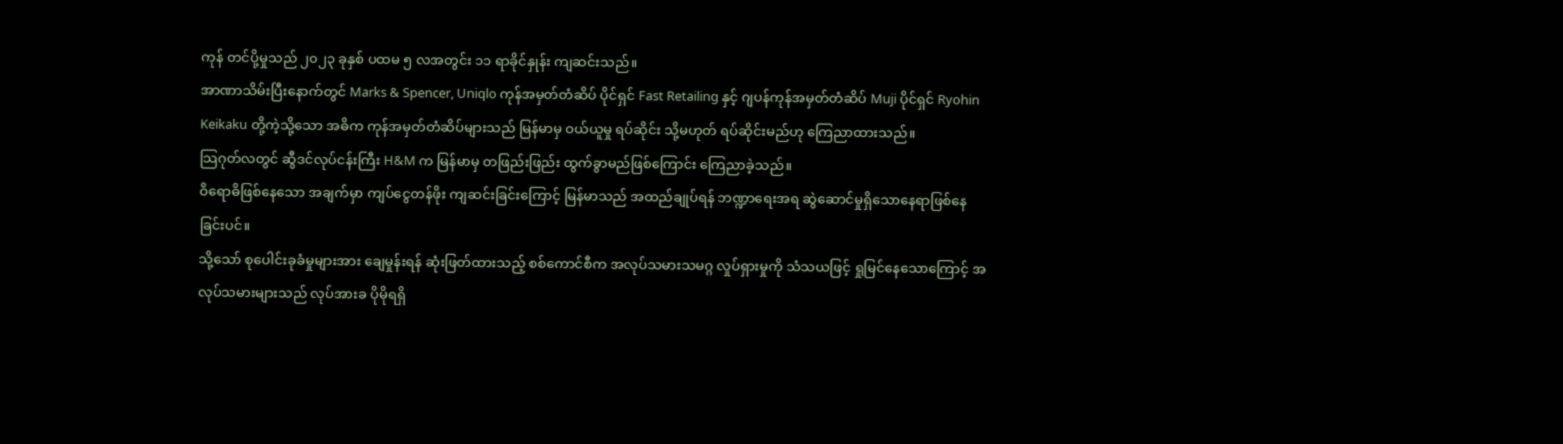ကုန် တင်ပို့မှုသည် ၂၀၂၃ ခုနှစ် ပထမ ၅ လအတွင်း ၁၁ ရာခိုင်နှုန်း ကျဆင်းသည်။
အာဏာသိမ်းပြီးနောက်တွင် Marks & Spencer, Uniqlo ကုန်အမှတ်တံဆိပ် ပိုင်ရှင် Fast Retailing နှင့် ဂျပန်ကုန်အမှတ်တံဆိပ် Muji ပိုင်ရှင် Ryohin Keikaku တို့ကဲ့သို့သော အဓိက ကုန်အမှတ်တံဆိပ်များသည် မြန်မာမှ ဝယ်ယူမှု ရပ်ဆိုင်း သို့မဟုတ် ရပ်ဆိုင်းမည်ဟု ကြေညာထားသည်။
သြဂုတ်လတွင် ဆွီဒင်လုပ်ငန်းကြီး H&M က မြန်မာမှ တဖြည်းဖြည်း ထွက်ခွာမည်ဖြစ်ကြောင်း ကြေညာခဲ့သည်။
ဝိရောဓိဖြစ်နေသော အချက်မှာ ကျပ်ငွေတန်ဖိုး ကျဆင်းခြင်းကြောင့် မြန်မာသည် အထည်ချုပ်ရန် ဘဏ္ဍာရေးအရ ဆွဲဆောင်မှုရှိသောနေရာဖြစ်နေခြင်းပင်။
သို့သော် စုပေါင်းခုခံမှုများအား ချေမှုန်းရန် ဆုံးဖြတ်ထားသည့် စစ်ကောင်စီက အလုပ်သမားသမဂ္ဂ လှုပ်ရှားမှုကို သံသယဖြင့် ရှုမြင်နေသောကြောင့် အလုပ်သမားများသည် လုပ်အားခ ပိုမိုရရှိ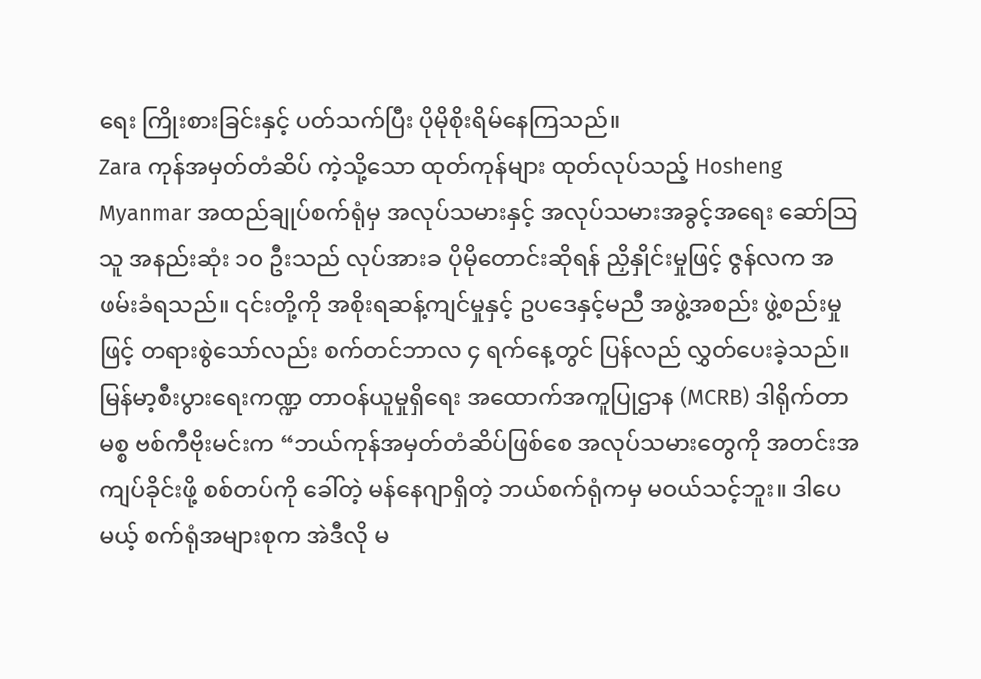ရေး ကြိုးစားခြင်းနှင့် ပတ်သက်ပြီး ပိုမိုစိုးရိမ်နေကြသည်။
Zara ကုန်အမှတ်တံဆိပ် ကဲ့သို့သော ထုတ်ကုန်များ ထုတ်လုပ်သည့် Hosheng Myanmar အထည်ချုပ်စက်ရုံမှ အလုပ်သမားနှင့် အလုပ်သမားအခွင့်အရေး ဆော်သြသူ အနည်းဆုံး ၁၀ ဦးသည် လုပ်အားခ ပိုမိုတောင်းဆိုရန် ညှိနှိုင်းမှုဖြင့် ဇွန်လက အဖမ်းခံရသည်။ ၎င်းတို့ကို အစိုးရဆန့်ကျင်မှုနှင့် ဥပဒေနှင့်မညီ အဖွဲ့အစည်း ဖွဲ့စည်းမှုဖြင့် တရားစွဲသော်လည်း စက်တင်ဘာလ ၄ ရက်နေ့တွင် ပြန်လည် လွှတ်ပေးခဲ့သည်။
မြန်မာ့စီးပွားရေးကဏ္ဍ တာဝန်ယူမှုရှိရေး အထောက်အကူပြုဌာန (MCRB) ဒါရိုက်တာ မစ္စ ဗစ်ကီဗိုးမင်းက “ဘယ်ကုန်အမှတ်တံဆိပ်ဖြစ်စေ အလုပ်သမားတွေကို အတင်းအကျပ်ခိုင်းဖို့ စစ်တပ်ကို ခေါ်တဲ့ မန်နေဂျာရှိတဲ့ ဘယ်စက်ရုံကမှ မဝယ်သင့်ဘူး။ ဒါပေမယ့် စက်ရုံအများစုက အဲဒီလို မ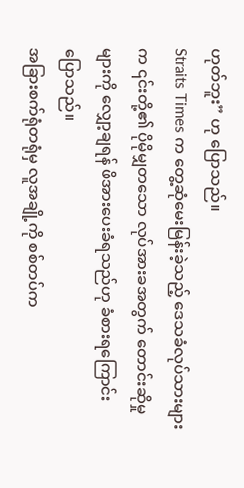ဟုတ်ဘူး” ဟု ပြောသည်။
Straits Times က တွေ့ဆုံမေးမြန်းခဲ့သည့် ဒေသခံလုပ်သားများက ၎င်းတို့၏ ပိုမိုမျှတသော လုပ်အားခအတွက် တောင်းဆိုမှုများကို လျှော့ချရန် ဖိအားပေးခံရသည်ဟု ခံစားရကြောင်း ပြောသည်။
အခြားစက်ရုံတရုံမှ လူအချို့ကို စစ်တပ်က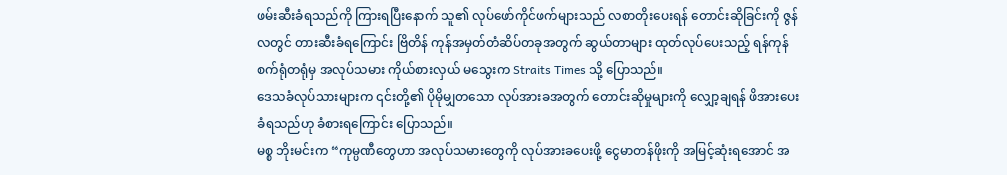ဖမ်းဆီးခံရသည်ကို ကြားရပြီးနောက် သူ၏ လုပ်ဖော်ကိုင်ဖက်များသည် လစာတိုးပေးရန် တောင်းဆိုခြင်းကို ဇွန်လတွင် တားဆီးခံရကြောင်း ဗြိတိန် ကုန်အမှတ်တံဆိပ်တခုအတွက် ဆွယ်တာများ ထုတ်လုပ်ပေးသည့် ရန်ကုန်စက်ရုံတရုံမှ အလုပ်သမား ကိုယ်စားလှယ် မသွေးက Straits Times သို့ ပြောသည်။
ဒေသခံလုပ်သားများက ၎င်းတို့၏ ပိုမိုမျှတသော လုပ်အားခအတွက် တောင်းဆိုမှုများကို လျှော့ချရန် ဖိအားပေးခံရသည်ဟု ခံစားရကြောင်း ပြောသည်။
မစ္စ ဘိုးမင်းက “ကုမ္ပဏီတွေဟာ အလုပ်သမားတွေကို လုပ်အားခပေးဖို့ ငွေမာတန်ဖိုးကို အမြင့်ဆုံးရအောင် အ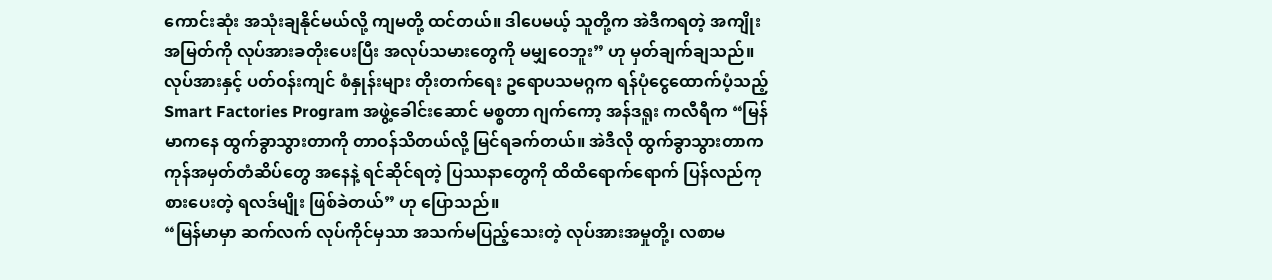ကောင်းဆုံး အသုံးချနိုင်မယ်လို့ ကျမတို့ ထင်တယ်။ ဒါပေမယ့် သူတို့က အဲဒီကရတဲ့ အကျိုးအမြတ်ကို လုပ်အားခတိုးပေးပြီး အလုပ်သမားတွေကို မမျှဝေဘူး” ဟု မှတ်ချက်ချသည်။
လုပ်အားနှင့် ပတ်ဝန်းကျင် စံနှုန်းများ တိုးတက်ရေး ဥရောပသမဂ္ဂက ရန်ပုံငွေထောက်ပံ့သည့် Smart Factories Program အဖွဲ့ခေါင်းဆောင် မစ္စတာ ဂျက်ကော့ အန်ဒရူး ကလီရီက “မြန်မာကနေ ထွက်ခွာသွားတာကို တာဝန်သိတယ်လို့ မြင်ရခက်တယ်။ အဲဒီလို ထွက်ခွာသွားတာက ကုန်အမှတ်တံဆိပ်တွေ အနေနဲ့ ရင်ဆိုင်ရတဲ့ ပြဿနာတွေကို ထိထိရောက်ရောက် ပြန်လည်ကုစားပေးတဲ့ ရလဒ်မျိုး ဖြစ်ခဲတယ်” ဟု ပြောသည်။
“မြန်မာမှာ ဆက်လက် လုပ်ကိုင်မှသာ အသက်မပြည့်သေးတဲ့ လုပ်အားအမှုတို့၊ လစာမ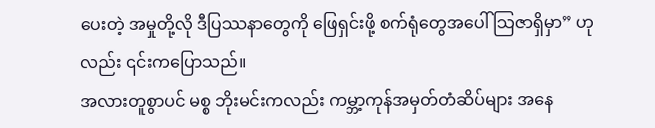ပေးတဲ့ အမှုတို့လို ဒီပြဿနာတွေကို ဖြေရှင်းဖို့ စက်ရုံတွေအပေါ် သြဇာရှိမှာ” ဟုလည်း ၎င်းကပြောသည်။
အလားတူစွာပင် မစ္စ ဘိုးမင်းကလည်း ကမ္ဘာ့ကုန်အမှတ်တံဆိပ်များ အနေ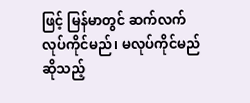ဖြင့် မြန်မာတွင် ဆက်လက် လုပ်ကိုင်မည်၊ မလုပ်ကိုင်မည်ဆိုသည့်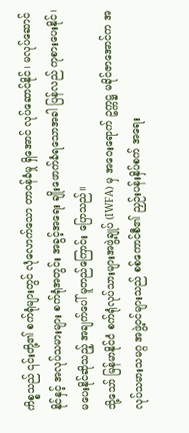ကိစ္စသည် ၎င်းတို့၏ စက်ရုံများတွင် လုံလောက်သော တာဝန်ခံမှု ရှိအောင် လုပ်ဆောင်နိုင်၊ မလုပ်ဆောင်နိုင်နှင့် အလုပ်သမားများ စက်ရုံအတွင်း အခွင့်အရေး ချိုးဖောက်ခံရသောအခါ ပြန်လည် ကုစားပေးနိုင်၊ မပေးနိုင်ဆိုသည့် အချက်ပေါ် မူတည်ကြောင်း ပြောသည်။
သို့သော် မြန်မာနိုင်ငံ စက်ရုံလုပ်သားများအဖွဲ့ချုပ် (IWFA) မှ အဝေးရောက် ဥက္ကဋ္ဌ မခိုင်ဇာအောင်က အလုပ်သမားသမဂ္ဂ အဖွဲ့ဝင်များသည် စစ်ကောင်စီ၏ ညှဉ်းပန်းနှိပ်စက် အရေး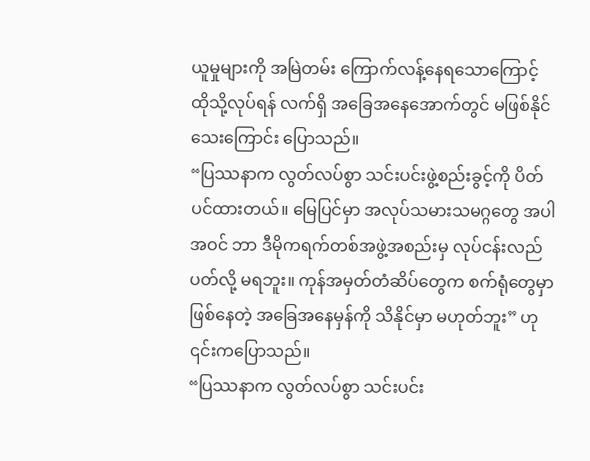ယူမှုများကို အမြဲတမ်း ကြောက်လန့်နေရသောကြောင့် ထိုသို့လုပ်ရန် လက်ရှိ အခြေအနေအောက်တွင် မဖြစ်နိုင်သေးကြောင်း ပြောသည်။
“ပြဿနာက လွတ်လပ်စွာ သင်းပင်းဖွဲ့စည်းခွင့်ကို ပိတ်ပင်ထားတယ်။ မြေပြင်မှာ အလုပ်သမားသမဂ္ဂတွေ အပါအဝင် ဘာ ဒီမိုကရက်တစ်အဖွဲ့အစည်းမှ လုပ်ငန်းလည်ပတ်လို့ မရဘူး။ ကုန်အမှတ်တံဆိပ်တွေက စက်ရုံတွေမှာ ဖြစ်နေတဲ့ အခြေအနေမှန်ကို သိနိုင်မှာ မဟုတ်ဘူး” ဟု ၎င်းကပြောသည်။
“ပြဿနာက လွတ်လပ်စွာ သင်းပင်း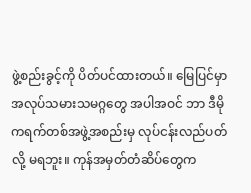ဖွဲ့စည်းခွင့်ကို ပိတ်ပင်ထားတယ်။ မြေပြင်မှာ အလုပ်သမားသမဂ္ဂတွေ အပါအဝင် ဘာ ဒီမိုကရက်တစ်အဖွဲ့အစည်းမှ လုပ်ငန်းလည်ပတ်လို့ မရဘူး။ ကုန်အမှတ်တံဆိပ်တွေက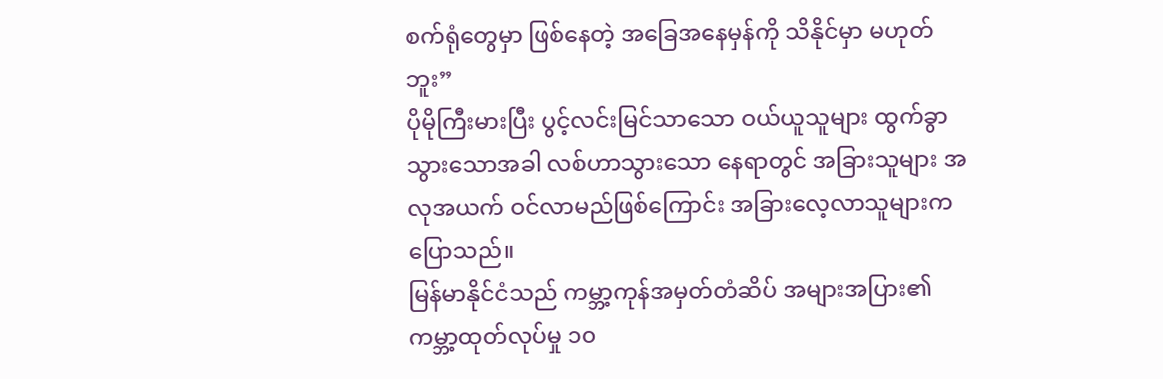စက်ရုံတွေမှာ ဖြစ်နေတဲ့ အခြေအနေမှန်ကို သိနိုင်မှာ မဟုတ်ဘူး”
ပိုမိုကြီးမားပြီး ပွင့်လင်းမြင်သာသော ဝယ်ယူသူများ ထွက်ခွာသွားသောအခါ လစ်ဟာသွားသော နေရာတွင် အခြားသူများ အလုအယက် ဝင်လာမည်ဖြစ်ကြောင်း အခြားလေ့လာသူများက ပြောသည်။
မြန်မာနိုင်ငံသည် ကမ္ဘာ့ကုန်အမှတ်တံဆိပ် အများအပြား၏ ကမ္ဘာ့ထုတ်လုပ်မှု ၁၀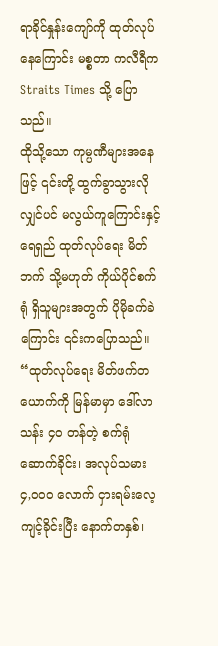ရာခိုင်နှုန်းကျော်ကို ထုတ်လုပ်နေကြောင်း မစ္စတာ ကလီရီက Straits Times သို့ ပြောသည်။
ထိုသို့သော ကုမ္ပဏီများအနေဖြင့် ၎င်းတို့ ထွက်ခွာသွားလိုလျှင်ပင် မလွယ်ကူကြောင်းနှင့် ရေရှည် ထုတ်လုပ်ရေး မိတ်ဘက် သို့မဟုတ် ကိုယ်ပိုင်စက်ရုံ ရှိသူများအတွက် ပိုမိုခက်ခဲကြောင်း ၎င်းကပြောသည်။
“ထုတ်လုပ်ရေး မိတ်ဖက်တယောက်ကို မြန်မာမှာ ဒေါ်လာ သန်း ၄၀ တန်တဲ့ စက်ရုံ ဆောက်ခိုင်း၊ အလုပ်သမား ၄,၀၀၀ လောက် ငှားရမ်းလေ့ကျင့်ခိုင်းပြီး နောက်တနှစ်၊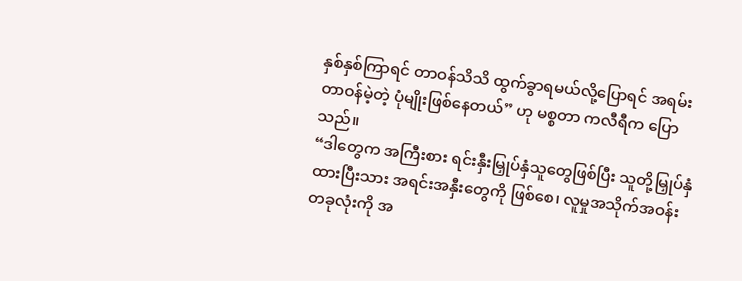နှစ်နှစ်ကြာရင် တာဝန်သိသိ ထွက်ခွာရမယ်လို့ပြောရင် အရမ်းတာဝန်မဲ့တဲ့ ပုံမျိုးဖြစ်နေတယ်” ဟု မစ္စတာ ကလီရီက ပြောသည်။
“ဒါတွေက အကြီးစား ရင်းနှီးမြှုပ်နှံသူတွေဖြစ်ပြီး သူတို့မြှုပ်နှံထားပြီးသား အရင်းအနှီးတွေကို ဖြစ်စေ၊ လူမှုအသိုက်အဝန်းတခုလုံးကို အ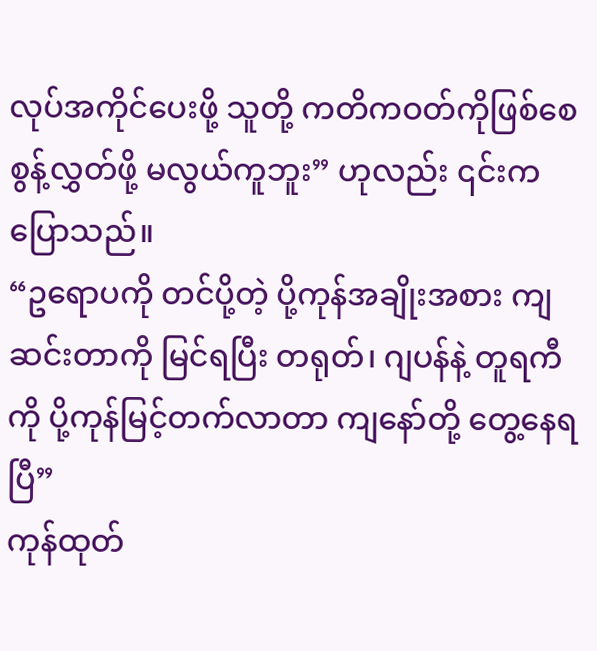လုပ်အကိုင်ပေးဖို့ သူတို့ ကတိကဝတ်ကိုဖြစ်စေ စွန့်လွှတ်ဖို့ မလွယ်ကူဘူး” ဟုလည်း ၎င်းကပြောသည်။
“ဥရောပကို တင်ပို့တဲ့ ပို့ကုန်အချိုးအစား ကျဆင်းတာကို မြင်ရပြီး တရုတ်၊ ဂျပန်နဲ့ တူရကီကို ပို့ကုန်မြင့်တက်လာတာ ကျနော်တို့ တွေ့နေရပြီ”
ကုန်ထုတ်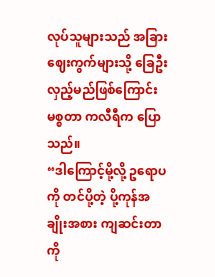လုပ်သူများသည် အခြားဈေးကွက်များသို့ ခြေဦးလှည့်မည်ဖြစ်ကြောင်း မစ္စတာ ကလီရီက ပြောသည်။
“ဒါကြောင့်မို့လို့ ဥရောပကို တင်ပို့တဲ့ ပို့ကုန်အချိုးအစား ကျဆင်းတာကို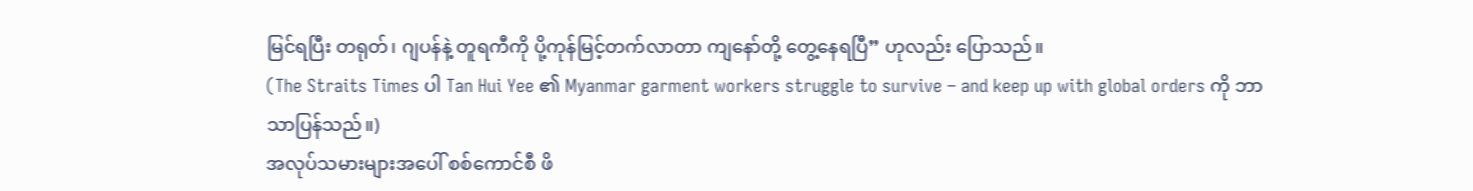မြင်ရပြီး တရုတ်၊ ဂျပန်နဲ့ တူရကီကို ပို့ကုန်မြင့်တက်လာတာ ကျနော်တို့ တွေ့နေရပြီ” ဟုလည်း ပြောသည်။
(The Straits Times ပါ Tan Hui Yee ၏ Myanmar garment workers struggle to survive – and keep up with global orders ကို ဘာသာပြန်သည်။)
အလုပ်သမားများအပေါ် စစ်ကောင်စီ ဖိ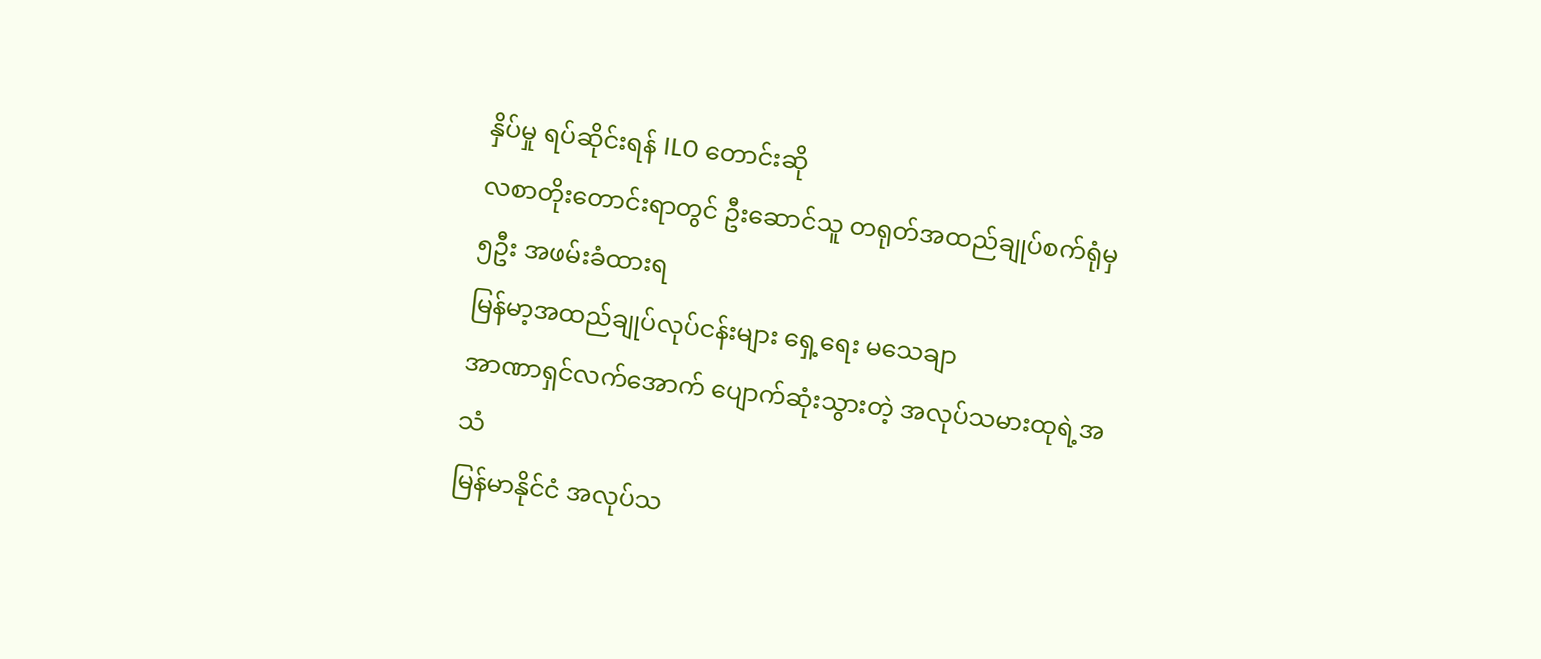နှိပ်မှု ရပ်ဆိုင်းရန် ILO တောင်းဆို
လစာတိုးတောင်းရာတွင် ဦးဆောင်သူ တရုတ်အထည်ချုပ်စက်ရုံမှ ၅ဦး အဖမ်းခံထားရ
မြန်မာ့အထည်ချုပ်လုပ်ငန်းများ ရှေ့ရေး မသေချာ
အာဏာရှင်လက်အောက် ပျောက်ဆုံးသွားတဲ့ အလုပ်သမားထုရဲ့အသံ
မြန်မာနိုင်ငံ အလုပ်သ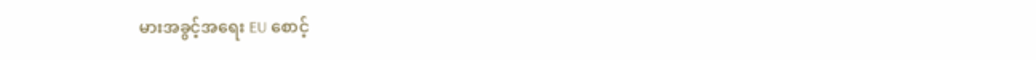မားအခွင့်အရေး EU စောင့်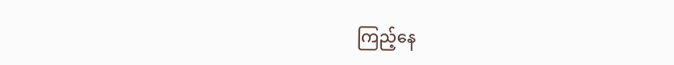ကြည့်နေ